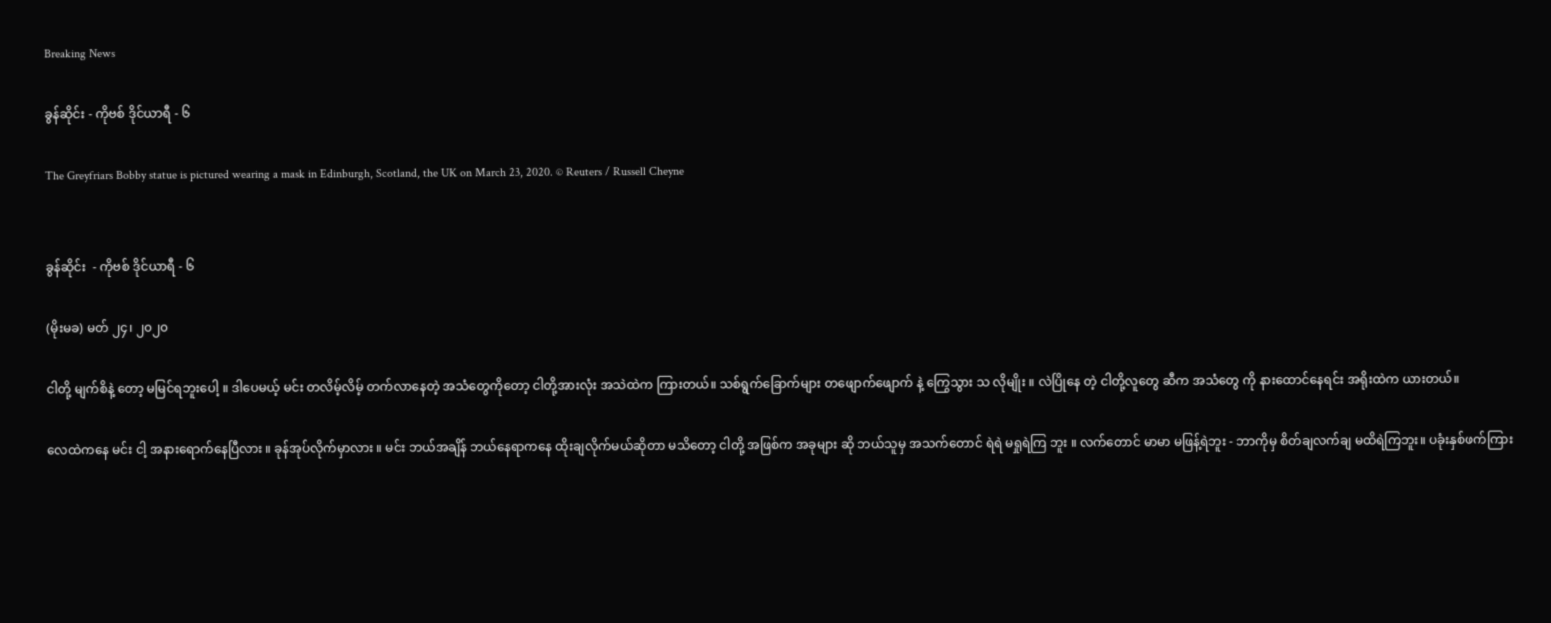Breaking News

ခွန်ဆိုင်း - ကိုဗစ် ဒိုင်ယာရီ - ၆

The Greyfriars Bobby statue is pictured wearing a mask in Edinburgh, Scotland, the UK on March 23, 2020. © Reuters / Russell Cheyne


ခွန်ဆိုင်း  - ကိုဗစ် ဒိုင်ယာရီ - ၆

(မိုးမခ) မတ် ၂၄၊ ၂၀၂၀

ငါတို့ မျက်စိနဲ့ တော့ မမြင်ရဘူးပေါ့ ။ ဒါပေမယ့် မင်း တလိမ့်လိမ့် တက်လာနေတဲ့ အသံတွေကိုတော့ ငါတို့အားလုံး အသဲထဲက ကြားတယ်။ သစ်ရွက်ခြောက်များ တဖျောက်ဖျောက် နဲ့ ကြွေသွား သ လိုမျိုး ။ လဲပြိုနေ တဲ့ ငါတို့လူတွေ ဆီက အသံတွေ ကို နားထောင်နေရင်း အရိုးထဲက ယားတယ်။

လေထဲကနေ မင်း ငါ့ အနားရောက်နေပြီလား ။ ခုန်အုပ်လိုက်မှာလား ။ မင်း ဘယ်အချိန် ဘယ်နေရာကနေ ထိုးချလိုက်မယ်ဆိုတာ မသိတော့ ငါတို့ အဖြစ်က အခုများ ဆို ဘယ်သူမှ အသက်တောင် ရဲရဲ မရှုရဲကြ ဘူး ။ လက်တောင် မာမာ မဖြန့်ရဲဘူး - ဘာကိုမှ စိတ်ချလက်ချ မထိရဲကြဘူး။ ပခုံးနှစ်ဖက်ကြား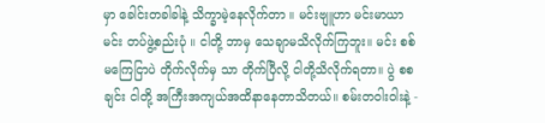မှာ ခေါင်းတခါခါနဲ့ သိက္ခာမဲ့နေလိုက်တာ ။ မင်းဗျူဟာ မင်းမာယာ မင်း တပ်ဖွဲ့စည်းပုံ ။ ငါတို့ ဘာမှ သေချာမသိလိုက်ကြဘူး။ မင်း စစ်မကြေငြာပဲ တိုက်လိုက်မှ သာ တိုက်ပြီလို့ ငါတို့သိလိုက်ရတာ။ ပွဲ စစချင်း ငါတို့ အကြီးအကျယ်အထိနာနေတာသိတယ်။ စမ်းတဝါးဝါးနဲ့ -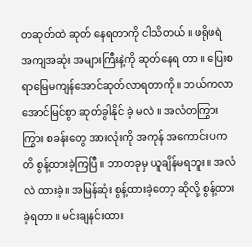တဆုတ်ထဲ ဆုတ် နေရတာကို ငါသိတယ် ။ ဖရိုဖရဲ အကျအဆုံး အများကြီးနဲ့ကို ဆုတ်နေရ တာ ။ ပြေးစရာမြေမကျန်အောင်ဆုတ်လာရတာကို။ ဘယ်ကလာ အောင်မြင်စွာ ဆုတ်ခွါနိုင် ခဲ့ မလဲ ။ အလံတကြွားကြွား စခန်းတွေ အားလုံးကို အကုန် အကောင်းပကတိ စွန့်ထားခဲ့ကြပြီ ။ ဘာတခုမှ ယူချိန်မရဘူး။ အလံလဲ ထားခဲ့။ အမြန်ဆုံး စွန့်ထားခဲ့တော့ ဆိုလို့ စွန့်ထားခဲ့ရတာ ။ မင်းချနင်းထား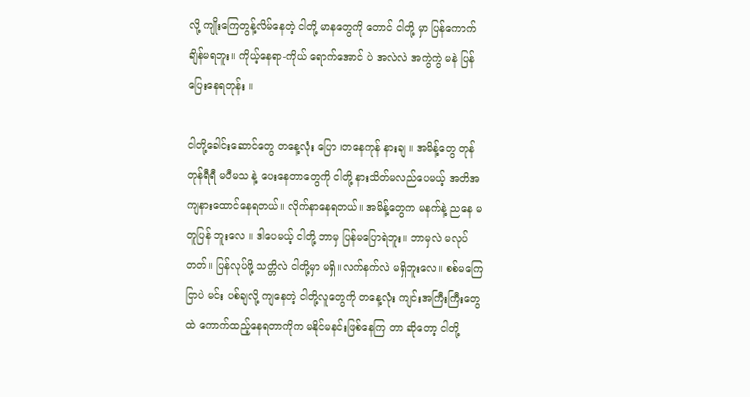လို့ ကျိုးကြေတွန့်လိမ်နေတဲ့ ငါတို့ မာနတွေကို တောင် ငါတို့ မှာ ပြန်ကောက်ချိန်မရဘူး။ ကိုယ့်နေရာ-ကိုယ် ရောက်အောင် ပဲ အလဲလဲ အကွဲကွဲ မနဲ ပြန်ပြေးနေရတုန်း ။

ငါတို့ခေါင်းဆောင်တွေ တနေ့လုံး ပြော ၊တနေကုန် နားချ ။ အမိန့်တွေ တုန်တုန်ရီရီ မပီမသ နဲ့ ပေးနေတာတွေကို ငါတို့ နားသိတ်မလည်ပေမယ့် အတိအကျနားထောင်နေရတယ်။ လိုက်နာနေရတယ်။ အမိန့်တွေက မနက်နဲ့ ညနေ မတူပြန် ဘူးလေ ။ ဒါပေမယ့် ငါတို့ ဘာမှ ပြန်မပြောရဲဘူး။ ဘာမှလဲ မလုပ်တတ်။ ပြန်လုပ်ဖို့ သတ္တိလဲ ငါတို့မှာ မရှိ။လက်နက်လဲ မရှိဘူးလေ။ စစ်မကြေငြာပဲ မင်း ပစ်ချလို့ ကျနေတဲ့ ငါတို့လူတွေကို တနေ့လုံး ကျင်းအကြီးကြီးတွေထဲ ကောက်ထည့်နေရတာကိုက မနိုင်မနင်းဖြစ်နေကြ တာ ဆိုတော့ ငါတို့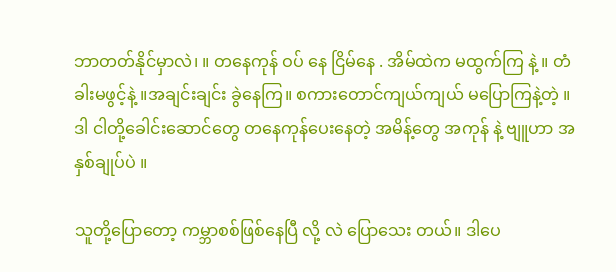ဘာတတ်နိုင်မှာလဲ၊ ။ တနေကုန် ဝပ် နေ ငြိမ်နေ . အိမ်ထဲက မထွက်ကြ နဲ့ ။ တံခါးမဖွင့်နဲ့ ။အချင်းချင်း ခွဲနေကြ။ စကားတောင်ကျယ်ကျယ် မပြောကြနဲ့တဲ့ ။ဒါ ငါတို့ခေါင်းဆောင်တွေ တနေကုန်ပေးနေတဲ့ အမိန့်တွေ အကုန် နဲ့ ဗျူဟာ အနှစ်ချုပ်ပဲ ။

သူတို့ပြောတော့ ကမ္ဘာစစ်ဖြစ်နေပြီ လို့ လဲ ပြောသေး တယ်။ ဒါပေ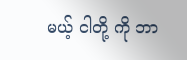မယ့် ငါတို့ ကို ဘာ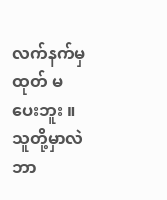လက်နက်မှထုတ် မပေးဘူး ။ သူတို့မှာလဲ ဘာ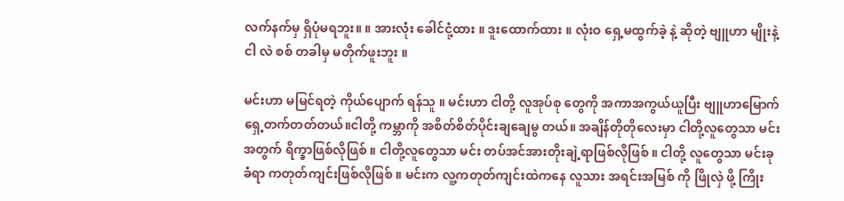လက်နက်မှ ရှိပုံမရဘူး။ ။ အားလုံး ခေါင်ငုံ့ထား ။ ဒူးထောက်ထား ။ လုံးဝ ရှေ့မထွက်ခဲ့ နဲ့ ဆိုတဲ့ ဗျူဟာ မျိုးနဲ့ ငါ လဲ စစ် တခါမှ မတိုက်ဖူးဘူး ။

မင်းဟာ မမြင်ရတဲ့ ကိုယ်ပျောက် ရန်သူ ။ မင်းဟာ ငါတို့ လူအုပ်စု တွေကို အကာအကွယ်ယူပြီး ဗျူဟာမြောက် ရှေ့တက်တတ်တယ်။ငါတို့ ကမ္ဘာကို အစိတ်စိတ်ပိုင်းချချေမွ တယ်။ အချိန်တိုတိုလေးမှာ ငါတို့လူတွေသာ မင်း အတွက် ရိက္ခာဖြစ်လိုဖြစ် ။ ငါတို့လူတွေသာ မင်း တပ်အင်အားတိုးချဲ့ရာဖြစ်လိုဖြစ် ။ ငါတို့ လူတွေသာ မင်းခုခံရာ ကတုတ်ကျင်းဖြစ်လိုဖြစ် ။ မင်းက လူ့ကတုတ်ကျင်းထဲကနေ လူသား အရင်းအမြစ် ကို ဖြိုလှဲ ဖို့ ကြိုး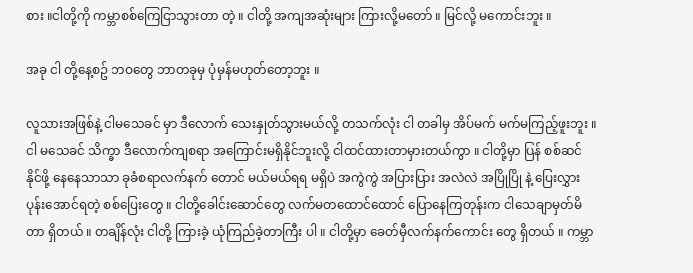စား ။ငါတို့ကို ကမ္ဘာစစ်ကြေငြာသွားတာ တဲ့ ။ ငါတို့ အကျအဆုံးများ ကြားလို့မတော် ။ မြင်လို့ မကောင်းဘူး ။

အခု ငါ တို့နေ့စဥ် ဘဝတွေ ဘာတခုမှ ပုံမှန်မဟုတ်တော့ဘူး ။

လူသားအဖြစ်နဲ့ ငါမသေခင် မှာ ဒီလောက် သေးနှုတ်သွားမယ်လို့ တသက်လုံး ငါ တခါမှ အိပ်မက် မက်မကြည့်ဖူးဘူး ။ ငါ မသေခင် သိက္ခာ ဒီလောက်ကျစရာ အကြောင်းမရှိနိုင်ဘူးလို့ ငါထင်ထားတာမှားတယ်ကွာ ။ ငါတို့မှာ ပြန် စစ်ဆင်နိုင်ဖို့ နေနေသာသာ ခုခံစရာလက်နက် တောင် မယ်မယ်ရရ မရှိပဲ အကွဲကွဲ အပြားပြား အလဲလဲ အပြိုပြို နဲ့ ပြေးလွှား ပုန်းအောင်ရတဲ့ စစ်ပြေးတွေ ။ ငါတို့ခေါင်းဆောင်တွေ လက်မတထောင်ထောင် ပြောနေကြတုန်းက ငါသေချာမှတ်မိတာ ရှိတယ် ။ တချိန်လုံး ငါတို့ ကြားခဲ့ ယုံကြည်ခဲ့တာကြီး ပါ ။ ငါတို့မှာ ခေတ်မှီလက်နက်ကောင်း တွေ ရှိတယ် ။ ကမ္ဘာ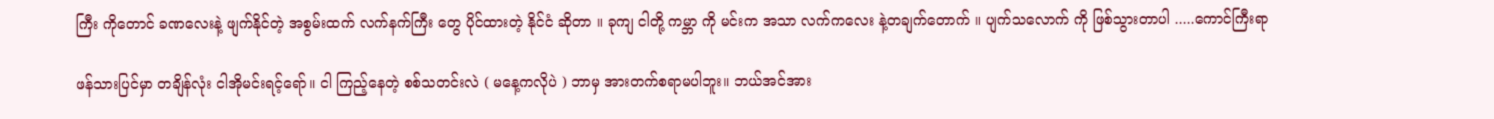ကြီး ကိုတောင် ခဏလေးနဲ့ ဖျက်နိုင်တဲ့ အစွမ်းထက် လက်နက်ကြီး တွေ ပိုင်ထားတဲ့ နိုင်ငံ ဆိုတာ ။ ခုကျ ငါတို့ ကမ္ဘာ ကို မင်းက အသာ လက်ကလေး နဲ့တချက်တောက် ။ ပျက်သလောက် ကို ဖြစ်သွားတာပါ .....ကောင်ကြီးရာ

ဖန်သားပြင်မှာ တချိန်လုံး ငါအိုမင်းရင့်ရော်။ ငါ ကြည့်နေတဲ့ စစ်သတင်းလဲ ( မနေ့ကလိုပဲ ) ဘာမှ အားတက်စရာမပါဘူး။ ဘယ်အင်အား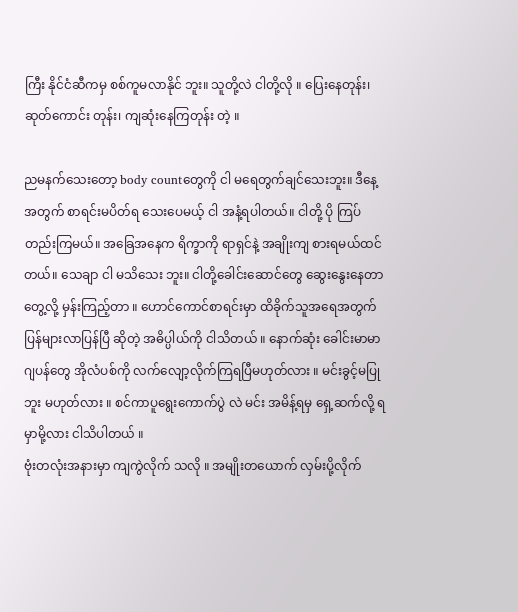ကြီး နိုင်ငံဆီကမှ စစ်ကူမလာနိုင် ဘူး။ သူတို့လဲ ငါတို့လို ။ ပြေးနေတုန်း၊ ဆုတ်ကောင်း တုန်း၊ ကျဆုံးနေကြတုန်း တဲ့ ။

ညမနက်သေးတော့ body countတွေကို ငါ မရေတွက်ချင်သေးဘူး။ ဒီနေ့အတွက် စာရင်းမပိတ်ရ သေးပေမယ့် ငါ အနံ့ရပါတယ်။ ငါတို့ ပို ကြပ်တည်းကြမယ်။ အခြေအနေက ရိက္ခာကို ရာရှင်နဲ့ အချိုးကျ စားရမယ်ထင်တယ်။ သေချာ ငါ မသိသေး ဘူး။ ငါတို့ခေါင်းဆောင်တွေ ဆွေးနွေးနေတာ တွေ့လို့ မှန်းကြည့်တာ ။ ဟောင်ကောင်စာရင်းမှာ ထိခိုက်သူအရေအတွက်ပြန်များလာပြန်ပြီ ဆိုတဲ့ အဓိပ္ပါယ်ကို ငါသိတယ် ။ နောက်ဆုံး ခေါင်းမာမာ ဂျပန်တွေ အိုလံပစ်ကို လက်လျော့လိုက်ကြရပြီမဟုတ်လား ။ မင်းခွင့်မပြုဘူး မဟုတ်လား ။ စင်ကာပူရွေးကောက်ပွဲ လဲ မင်း အမိန့်ရမှ ရှေ့ဆက်လို့ ရမှာမို့လား ငါသိပါတယ် ။
ဗုံးတလုံးအနားမှာ ကျကွဲလိုက် သလို ။ အမျိုးတယောက် လှမ်းပို့လိုက်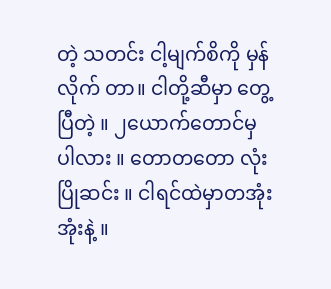တဲ့ သတင်း ငါ့မျက်စိကို မှန်လိုက် တာ။ ငါတို့ဆီမှာ တွေ့ပြီတဲ့ ။ ၂ယောက်တောင်မှ ပါလား ။ တောတတော လုံး ပြိုဆင်း ။ ငါရင်ထဲမှာတအုံးအုံးနဲ့ ။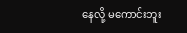နေလို့ မကောင်းဘူး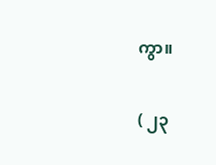ကွာ။

( ၂၃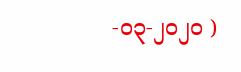-၀၃-၂၀၂၀ )